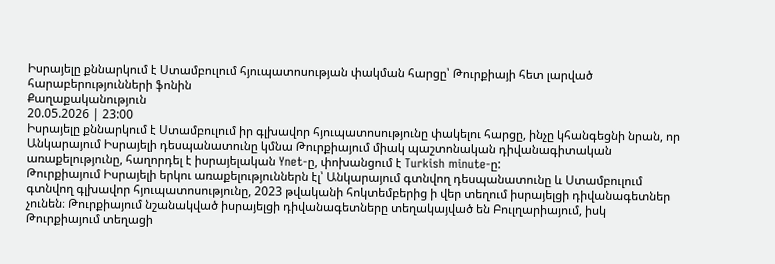Իսրայելը քննարկում է Ստամբուլում հյուպատոսության փակման հարցը՝ Թուրքիայի հետ լարված հարաբերությունների ֆոնին
Քաղաքականություն
20.05.2026 | 23:00
Իսրայելը քննարկում է Ստամբուլում իր գլխավոր հյուպատոսությունը փակելու հարցը, ինչը կհանգեցնի նրան, որ Անկարայում Իսրայելի դեսպանատունը կմնա Թուրքիայում միակ պաշտոնական դիվանագիտական առաքելությունը, հաղորդել է իսրայելական Ynet-ը, փոխանցում է Turkish minute-ը:
Թուրքիայում Իսրայելի երկու առաքելություններն էլ՝ Անկարայում գտնվող դեսպանատունը և Ստամբուլում գտնվող գլխավոր հյուպատոսությունը, 2023 թվականի հոկտեմբերից ի վեր տեղում իսրայելցի դիվանագետներ չունեն։ Թուրքիայում նշանակված իսրայելցի դիվանագետները տեղակայված են Բուլղարիայում, իսկ Թուրքիայում տեղացի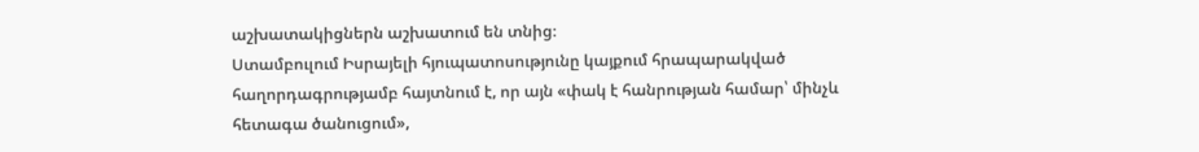աշխատակիցներն աշխատում են տնից։
Ստամբուլում Իսրայելի հյուպատոսությունը կայքում հրապարակված հաղորդագրությամբ հայտնում է, որ այն «փակ է հանրության համար՝ մինչև հետագա ծանուցում»,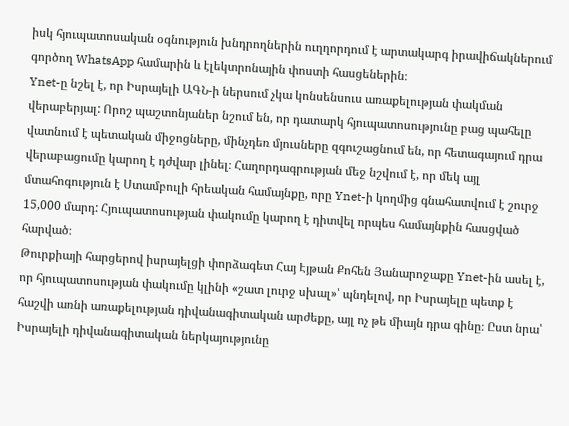իսկ հյուպատոսական օգնություն խնդրողներին ուղղորդում է արտակարգ իրավիճակներում գործող WhatsApp համարին և էլեկտրոնային փոստի հասցեներին։
Ynet-ը նշել է, որ Իսրայելի ԱԳՆ-ի ներսում չկա կոնսենսուս առաքելության փակման վերաբերյալ: Որոշ պաշտոնյաներ նշում են, որ դատարկ հյուպատոսությունը բաց պահելը վատնում է պետական միջոցները, մինչդեռ մյուսները զգուշացնում են, որ հետագայում դրա վերաբացումը կարող է դժվար լինել։ Հաղորդագրության մեջ նշվում է, որ մեկ այլ մտահոգություն է Ստամբուլի հրեական համայնքը, որը Ynet-ի կողմից գնահատվում է շուրջ 15,000 մարդ: Հյուպատոսության փակումը կարող է դիտվել որպես համայնքին հասցված հարված։
Թուրքիայի հարցերով իսրայելցի փորձագետ Հայ Էյթան Քոհեն Յանարոջաքը Ynet-ին ասել է, որ հյուպատոսության փակումը կլինի «շատ լուրջ սխալ»՝ պնդելով, որ Իսրայելը պետք է հաշվի առնի առաքելության դիվանագիտական արժեքը, այլ ոչ թե միայն դրա գինը։ Ըստ նրա՝ Իսրայելի դիվանագիտական ներկայությունը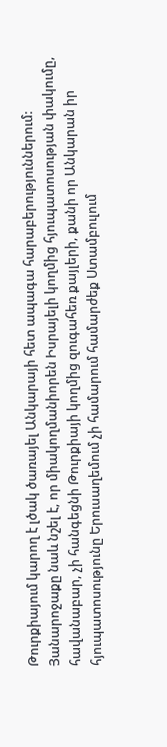Թուրքիայում կարող է լծակ ծառայել Անկարայի հետ ապագա հարաբերություններում: Յանարոջաքը նաև նշել է, որ միակողմանիորեն Իսրայելի կողմից հյուպատոսության փակումը, հավանաբար, չի հանգեցնի Թուրքիայի կողմից զուգահեռ քայլերի, քանի որ Անկարան իր հյուպատոսությունը Երուսաղեմում չի համարում համարժեք Ստամբուլում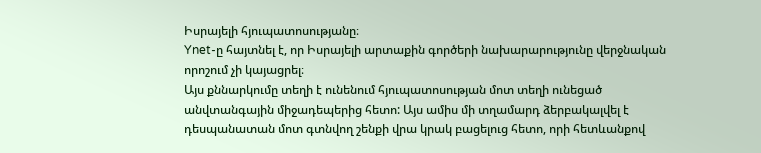Իսրայելի հյուպատոսությանը։
Ynet-ը հայտնել է, որ Իսրայելի արտաքին գործերի նախարարությունը վերջնական որոշում չի կայացրել։
Այս քննարկումը տեղի է ունենում հյուպատոսության մոտ տեղի ունեցած անվտանգային միջադեպերից հետո: Այս ամիս մի տղամարդ ձերբակալվել է դեսպանատան մոտ գտնվող շենքի վրա կրակ բացելուց հետո, որի հետևանքով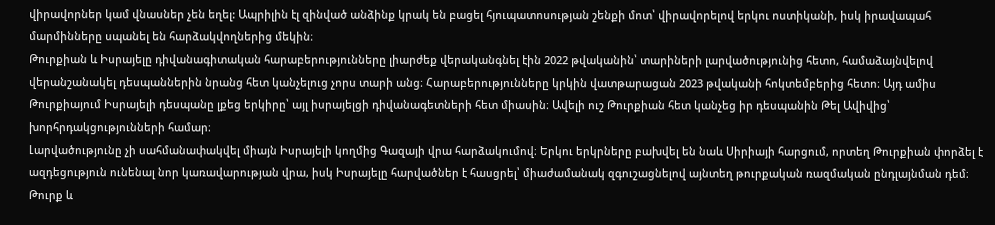վիրավորներ կամ վնասներ չեն եղել: Ապրիլին էլ զինված անձինք կրակ են բացել հյուպատոսության շենքի մոտ՝ վիրավորելով երկու ոստիկանի, իսկ իրավապահ մարմինները սպանել են հարձակվողներից մեկին։
Թուրքիան և Իսրայելը դիվանագիտական հարաբերությունները լիարժեք վերականգնել էին 2022 թվականին՝ տարիների լարվածությունից հետո, համաձայնվելով վերանշանակել դեսպաններին նրանց հետ կանչելուց չորս տարի անց։ Հարաբերությունները կրկին վատթարացան 2023 թվականի հոկտեմբերից հետո։ Այդ ամիս Թուրքիայում Իսրայելի դեսպանը լքեց երկիրը՝ այլ իսրայելցի դիվանագետների հետ միասին։ Ավելի ուշ Թուրքիան հետ կանչեց իր դեսպանին Թել Ավիվից՝ խորհրդակցությունների համար։
Լարվածությունը չի սահմանափակվել միայն Իսրայելի կողմից Գազայի վրա հարձակումով։ Երկու երկրները բախվել են նաև Սիրիայի հարցում, որտեղ Թուրքիան փորձել է ազդեցություն ունենալ նոր կառավարության վրա, իսկ Իսրայելը հարվածներ է հասցրել՝ միաժամանակ զգուշացնելով այնտեղ թուրքական ռազմական ընդլայնման դեմ։
Թուրք և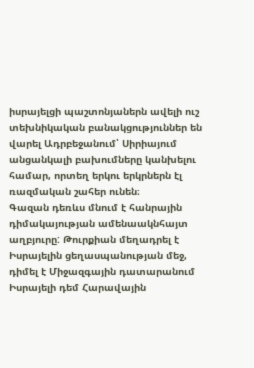իսրայելցի պաշտոնյաներն ավելի ուշ տեխնիկական բանակցություններ են վարել Ադրբեջանում՝ Սիրիայում անցանկալի բախումները կանխելու համար, որտեղ երկու երկրներն էլ ռազմական շահեր ունեն։
Գազան դեռևս մնում է հանրային դիմակայության ամենաակնհայտ աղբյուրը: Թուրքիան մեղադրել է Իսրայելին ցեղասպանության մեջ, դիմել է Միջազգային դատարանում Իսրայելի դեմ Հարավային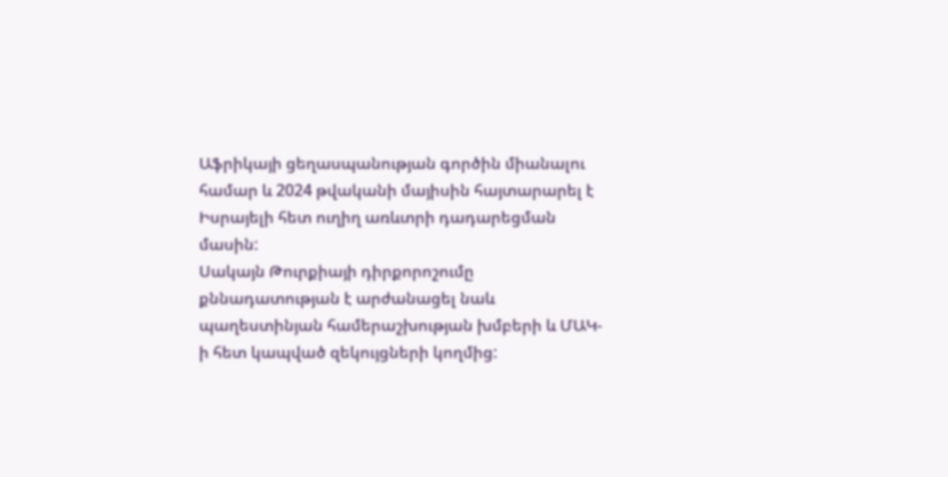Աֆրիկայի ցեղասպանության գործին միանալու համար և 2024 թվականի մայիսին հայտարարել է Իսրայելի հետ ուղիղ առևտրի դադարեցման մասին:
Սակայն Թուրքիայի դիրքորոշումը քննադատության է արժանացել նաև պաղեստինյան համերաշխության խմբերի և ՄԱԿ-ի հետ կապված զեկույցների կողմից: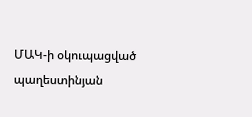ՄԱԿ-ի օկուպացված պաղեստինյան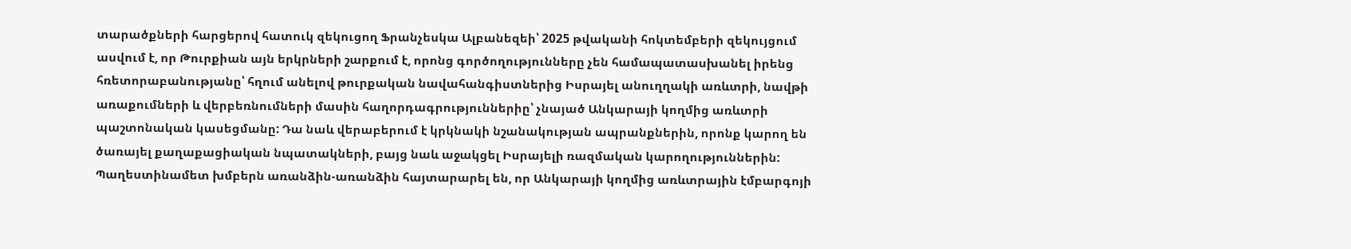տարածքների հարցերով հատուկ զեկուցող Ֆրանչեսկա Ալբանեզեի՝ 2025 թվականի հոկտեմբերի զեկույցում ասվում է, որ Թուրքիան այն երկրների շարքում է, որոնց գործողությունները չեն համապատասխանել իրենց հռետորաբանությանը՝ հղում անելով թուրքական նավահանգիստներից Իսրայել անուղղակի առևտրի, նավթի առաքումների և վերբեռնումների մասին հաղորդագրություններիը՝ չնայած Անկարայի կողմից առևտրի պաշտոնական կասեցմանը: Դա նաև վերաբերում է կրկնակի նշանակության ապրանքներին, որոնք կարող են ծառայել քաղաքացիական նպատակների, բայց նաև աջակցել Իսրայելի ռազմական կարողություններին:
Պաղեստինամետ խմբերն առանձին-առանձին հայտարարել են, որ Անկարայի կողմից առևտրային էմբարգոյի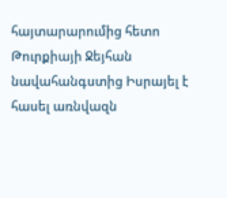հայտարարումից հետո Թուրքիայի Ջեյհան նավահանգստից Իսրայել է հասել առնվազն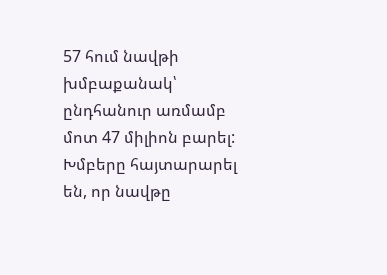57 հում նավթի խմբաքանակ՝ ընդհանուր առմամբ մոտ 47 միլիոն բարել:
Խմբերը հայտարարել են, որ նավթը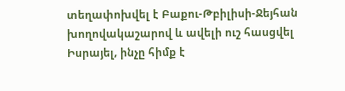տեղափոխվել է Բաքու-Թբիլիսի-Ջեյհան խողովակաշարով և ավելի ուշ հասցվել Իսրայել, ինչը հիմք է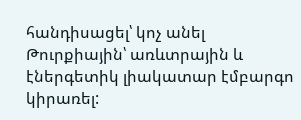հանդիսացել՝ կոչ անել Թուրքիային՝ առևտրային և էներգետիկ լիակատար էմբարգո կիրառել: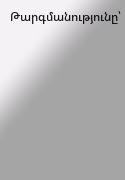Թարգմանությունը՝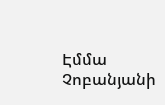Էմմա Չոբանյանի